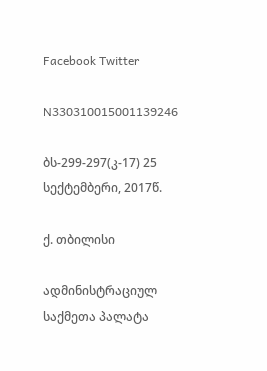Facebook Twitter

N330310015001139246

ბს-299-297(კ-17) 25 სექტემბერი, 2017წ.

ქ. თბილისი

ადმინისტრაციულ საქმეთა პალატა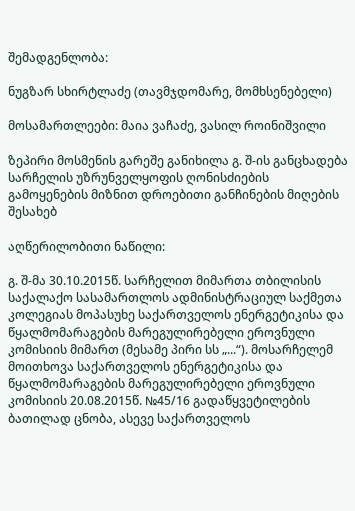შემადგენლობა:

ნუგზარ სხირტლაძე (თავმჯდომარე, მომხსენებელი)

მოსამართლეები: მაია ვაჩაძე, ვასილ როინიშვილი

ზეპირი მოსმენის გარეშე განიხილა გ. შ-ის განცხადება სარჩელის უზრუნველყოფის ღონისძიების გამოყენების მიზნით დროებითი განჩინების მიღების შესახებ

აღწერილობითი ნაწილი:

გ. შ-მა 30.10.2015წ. სარჩელით მიმართა თბილისის საქალაქო სასამართლოს ადმინისტრაციულ საქმეთა კოლეგიას მოპასუხე საქართველოს ენერგეტიკისა და წყალმომარაგების მარეგულირებელი ეროვნული კომისიის მიმართ (მესამე პირი სს „...“). მოსარჩელემ მოითხოვა საქართველოს ენერგეტიკისა და წყალმომარაგების მარეგულირებელი ეროვნული კომისიის 20.08.2015წ. №45/16 გადაწყვეტილების ბათილად ცნობა, ასევე საქართველოს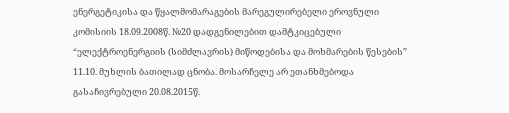ენერგეტიკისა და წყალმომარაგების მარეგულირებელი ეროვნული კომისიის 18.09.2008წ. №20 დადგენილებით დამტკიცებული “ელექტროენერგიის (სიმძლავრის) მიწოდებისა და მოხმარების წესების” 11.10. მუხლის ბათილად ცნობა. მოსარჩელე არ ეთანხმებოდა გასაჩივრებული 20.08.2015წ.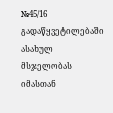№45/16 გადაწყვეტილებაში ასახულ მსჯელობას იმასთან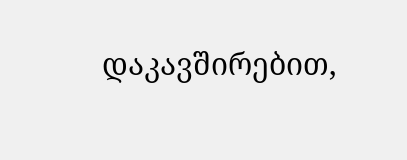დაკავშირებით,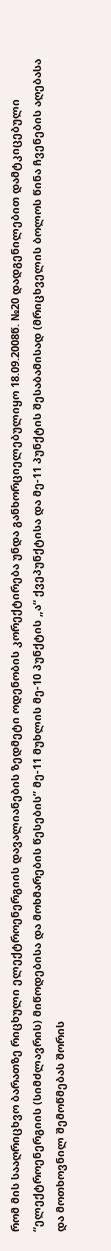რომ მის სააღრიცხვო ბარათზე რიცხული ელექტროენერგიის დავალიანების ზედმეტი ოდენობის კორექტირება უნდა განხორციელებულიყო 18.09.2008წ. №20 დადგენილებით დამტკიცებული “ელექტროენერგიის (სიმძლავრის) მიწოდებისა და მოხმარების წესების” მე-11 მუხლის მე-10 პუნქტის „ა“ ქვეპუნქტისა და მე-11 პუნქტის შესაბამისად (მრიცხველის ბოლოს წინა ჩვენების აღებასა და მოთხოვნილ შემოწმებას შორის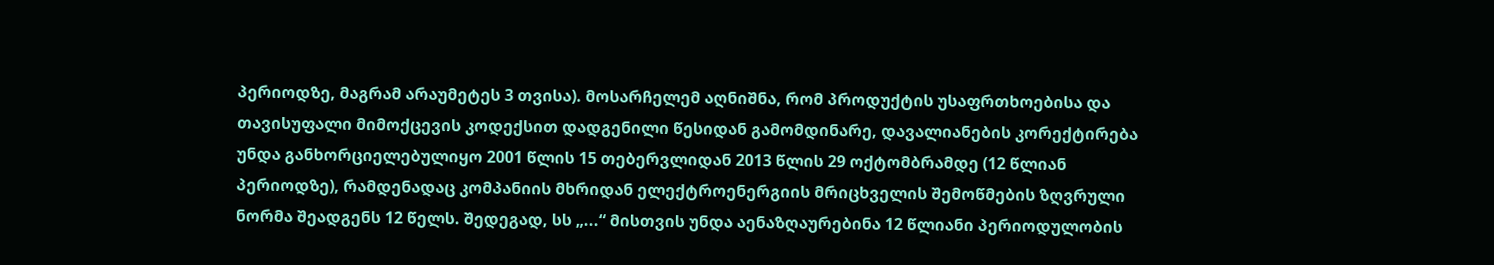პერიოდზე, მაგრამ არაუმეტეს 3 თვისა). მოსარჩელემ აღნიშნა, რომ პროდუქტის უსაფრთხოებისა და თავისუფალი მიმოქცევის კოდექსით დადგენილი წესიდან გამომდინარე, დავალიანების კორექტირება უნდა განხორციელებულიყო 2001 წლის 15 თებერვლიდან 2013 წლის 29 ოქტომბრამდე (12 წლიან პერიოდზე), რამდენადაც კომპანიის მხრიდან ელექტროენერგიის მრიცხველის შემოწმების ზღვრული ნორმა შეადგენს 12 წელს. შედეგად, სს „...“ მისთვის უნდა აენაზღაურებინა 12 წლიანი პერიოდულობის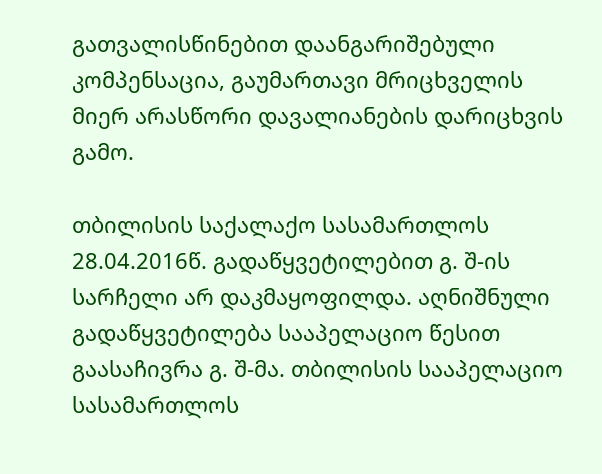გათვალისწინებით დაანგარიშებული კომპენსაცია, გაუმართავი მრიცხველის მიერ არასწორი დავალიანების დარიცხვის გამო.

თბილისის საქალაქო სასამართლოს 28.04.2016წ. გადაწყვეტილებით გ. შ-ის სარჩელი არ დაკმაყოფილდა. აღნიშნული გადაწყვეტილება სააპელაციო წესით გაასაჩივრა გ. შ-მა. თბილისის სააპელაციო სასამართლოს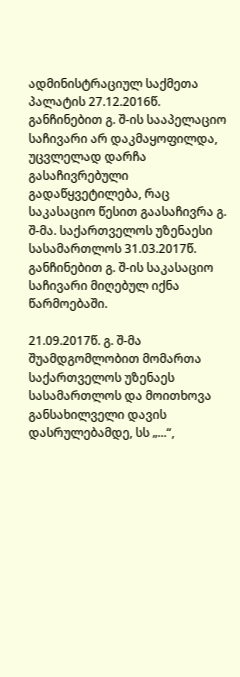ადმინისტრაციულ საქმეთა პალატის 27.12.2016წ. განჩინებით გ. შ-ის სააპელაციო საჩივარი არ დაკმაყოფილდა, უცვლელად დარჩა გასაჩივრებული გადაწყვეტილება, რაც საკასაციო წესით გაასაჩივრა გ. შ-მა. საქართველოს უზენაესი სასამართლოს 31.03.2017წ. განჩინებით გ. შ-ის საკასაციო საჩივარი მიღებულ იქნა წარმოებაში.

21.09.2017წ. გ. შ-მა შუამდგომლობით მომართა საქართველოს უზენაეს სასამართლოს და მოითხოვა განსახილველი დავის დასრულებამდე, სს „...“,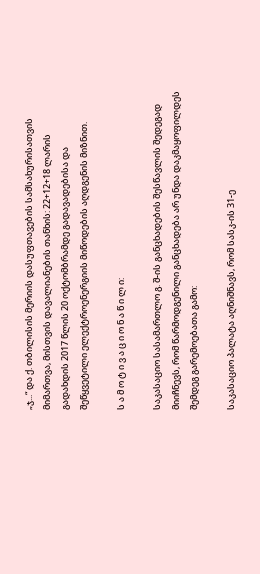„ჯ...“ და ქ. თბილისის მერიის დასუფთავების სამსახურისათვის მიმართვა, მისთვის დავალიანების თანხის: 22+12+18 ლარის გადახდის 2017 წლის 20 ოქტომბრამდე გადავადებისა და შეწყვეტილი ელექტროენერგიის მიწოდების აღდგენის მიზნით.

ს ა მ ო ტ ი ვ ა ც ი ო ნ ა წ ი ლ ი:

საკასაციო სასამართლო გ. შ-ის განცხადების შესწავლის შედეგად მიიჩნევს, რომ წარმოდგენილი განცხადება არ უნდა დაკმაყოფილდეს შემდეგ გარემოებათა გამო:

საკასაციო პალატა აღნიშნავს, რომ სასკ-ის 31-ე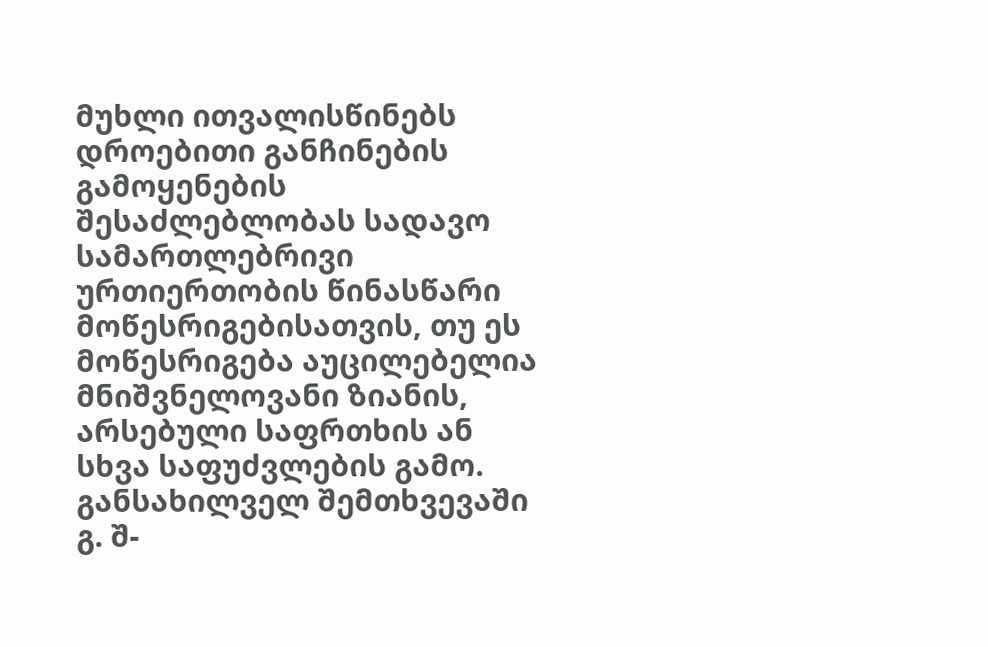მუხლი ითვალისწინებს დროებითი განჩინების გამოყენების შესაძლებლობას სადავო სამართლებრივი ურთიერთობის წინასწარი მოწესრიგებისათვის, თუ ეს მოწესრიგება აუცილებელია მნიშვნელოვანი ზიანის, არსებული საფრთხის ან სხვა საფუძვლების გამო. განსახილველ შემთხვევაში გ. შ-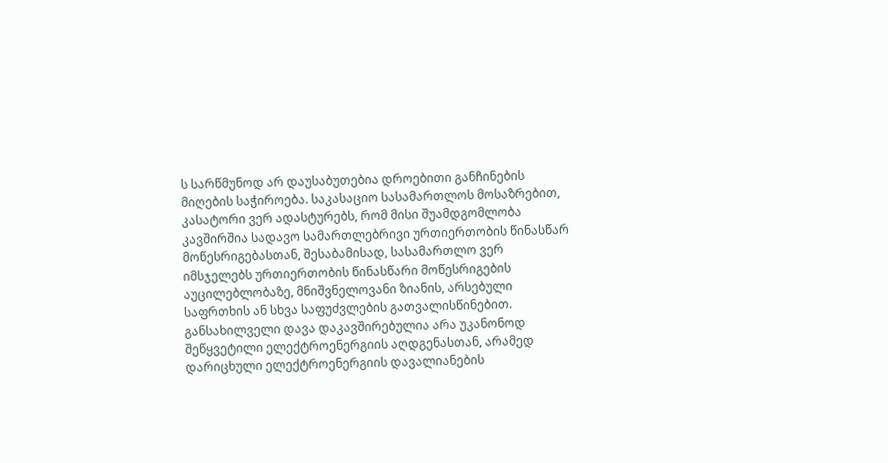ს სარწმუნოდ არ დაუსაბუთებია დროებითი განჩინების მიღების საჭიროება. საკასაციო სასამართლოს მოსაზრებით, კასატორი ვერ ადასტურებს, რომ მისი შუამდგომლობა კავშირშია სადავო სამართლებრივი ურთიერთობის წინასწარ მოწესრიგებასთან, შესაბამისად, სასამართლო ვერ იმსჯელებს ურთიერთობის წინასწარი მოწესრიგების აუცილებლობაზე, მნიშვნელოვანი ზიანის, არსებული საფრთხის ან სხვა საფუძვლების გათვალისწინებით. განსახილველი დავა დაკავშირებულია არა უკანონოდ შეწყვეტილი ელექტროენერგიის აღდგენასთან, არამედ დარიცხული ელექტროენერგიის დავალიანების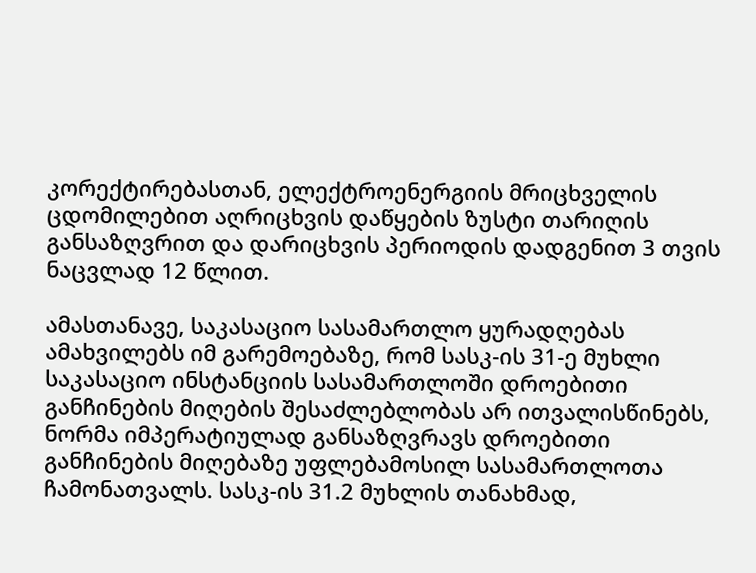კორექტირებასთან, ელექტროენერგიის მრიცხველის ცდომილებით აღრიცხვის დაწყების ზუსტი თარიღის განსაზღვრით და დარიცხვის პერიოდის დადგენით 3 თვის ნაცვლად 12 წლით.

ამასთანავე, საკასაციო სასამართლო ყურადღებას ამახვილებს იმ გარემოებაზე, რომ სასკ-ის 31-ე მუხლი საკასაციო ინსტანციის სასამართლოში დროებითი განჩინების მიღების შესაძლებლობას არ ითვალისწინებს, ნორმა იმპერატიულად განსაზღვრავს დროებითი განჩინების მიღებაზე უფლებამოსილ სასამართლოთა ჩამონათვალს. სასკ-ის 31.2 მუხლის თანახმად,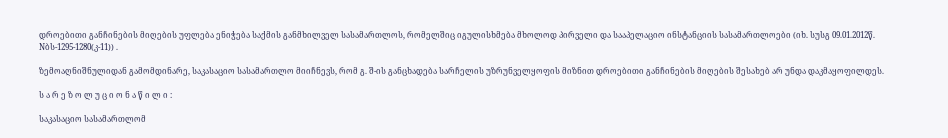დროებითი განჩინების მიღების უფლება ენიჭება საქმის განმხილველ სასამართლოს, რომელშიც იგულისხმება მხოლოდ პირველი და სააპელაციო ინსტანციის სასამართლოები (იხ. სუსგ 09.01.2012წ. Nბს-1295-1280(კ-11)) .

ზემოაღნიშნულიდან გამომდინარე, საკასაციო სასამართლო მიიჩნევს, რომ გ. შ-ის განცხადება სარჩელის უზრუნველყოფის მიზნით დროებითი განჩინების მიღების შესახებ არ უნდა დაკმაყოფილდეს.

ს ა რ ე ზ ო ლ უ ც ი ო ნ ა წ ი ლ ი :

საკასაციო სასამართლომ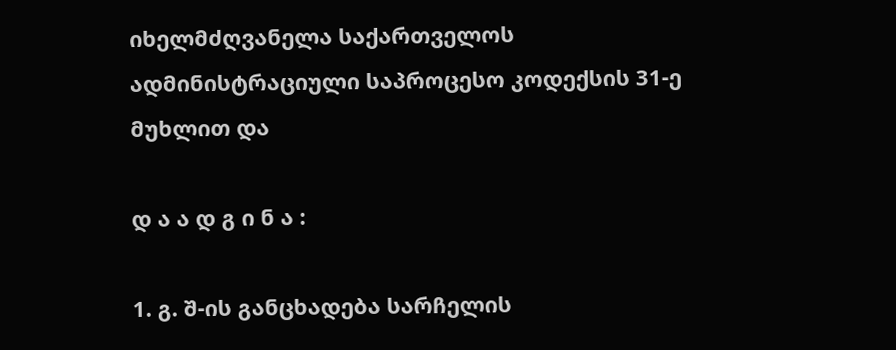იხელმძღვანელა საქართველოს ადმინისტრაციული საპროცესო კოდექსის 31-ე მუხლით და

დ ა ა დ გ ი ნ ა :

1. გ. შ-ის განცხადება სარჩელის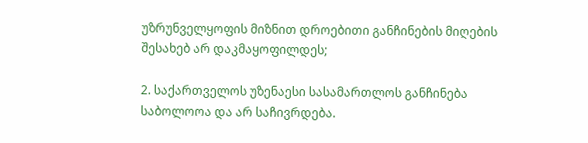უზრუნველყოფის მიზნით დროებითი განჩინების მიღების შესახებ არ დაკმაყოფილდეს;

2. საქართველოს უზენაესი სასამართლოს განჩინება საბოლოოა და არ საჩივრდება.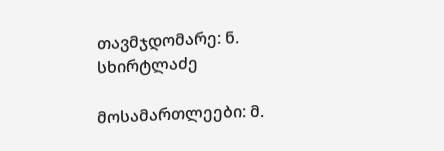თავმჯდომარე: ნ. სხირტლაძე

მოსამართლეები: მ.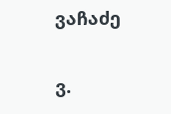ვაჩაძე

ვ.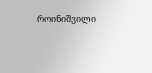როინიშვილი